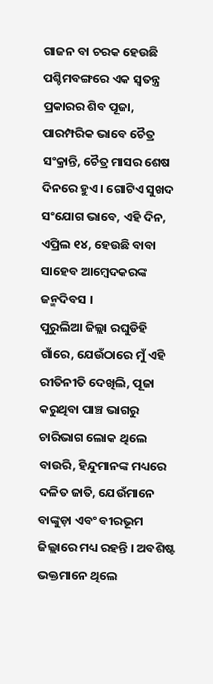ଗାଜନ ବା ଚରକ ହେଉଛି ପଶ୍ଚିମବଙ୍ଗରେ ଏକ ସ୍ୱତନ୍ତ୍ର ପ୍ରକାରର ଶିବ ପୂଜା, ପାରମ୍ପରିକ ଭାବେ ଚୈତ୍ର ସଂକ୍ରାନ୍ତି, ଚୈତ୍ର ମାସର ଶେଷ ଦିନରେ ହୁଏ । ଗୋଟିଏ ସୁଖଦ ସଂଯୋଗ ଭାବେ, ଏହି ଦିନ, ଏପ୍ରିଲ ୧୪, ହେଉଛି ବାବା ସାହେବ ଆମ୍ବେଦକରଙ୍କ ଜନ୍ମଦିବସ ।
ପୁରୁଲିଆ ଜିଲ୍ଲା ରଘୁଡିହି ଗାଁରେ, ଯେଉଁଠାରେ ମୁଁ ଏହି ରୀତିନୀତି ଦେଖିଲି, ପୂଜା କରୁଥିବା ପାଞ୍ଚ ଭାଗରୁ ଚାରିଭାଗ ଲୋକ ଥିଲେ ବାଉରି, ହିନ୍ଦୁମାନଙ୍କ ମଧ୍ୟରେ ଦଳିତ ଜାତି, ଯେଉଁମାନେ ବାଙ୍କୁଡ଼ା ଏବଂ ବୀରଭୂମ ଜିଲ୍ଲାରେ ମଧ୍ୟ ରହନ୍ତି । ଅବଶିଷ୍ଟ ଭକ୍ତମାନେ ଥିଲେ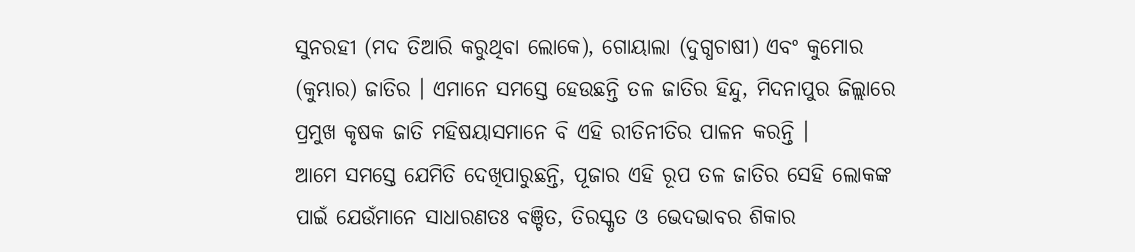ସୁନରହୀ (ମଦ ତିଆରି କରୁଥିବା ଲୋକେ), ଗୋୟାଲା (ଦୁଗ୍ଧଚାଷୀ) ଏବଂ କୁମୋର (କୁମ୍ଭାର) ଜାତିର । ଏମାନେ ସମସ୍ତେ ହେଉଛନ୍ତି ତଳ ଜାତିର ହିନ୍ଦୁ, ମିଦନାପୁର ଜିଲ୍ଲାରେ ପ୍ରମୁଖ କୃଷକ ଜାତି ମହିଷୟାସମାନେ ବି ଏହି ରୀତିନୀତିର ପାଳନ କରନ୍ତି ।
ଆମେ ସମସ୍ତେ ଯେମିତି ଦେଖିପାରୁଛନ୍ତି, ପୂଜାର ଏହି ରୂପ ତଳ ଜାତିର ସେହି ଲୋକଙ୍କ ପାଇଁ ଯେଉଁମାନେ ସାଧାରଣତଃ ବଞ୍ଚିତ, ତିରସ୍କୃତ ଓ ଭେଦଭାବର ଶିକାର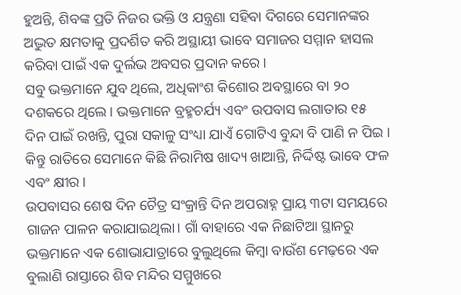ହୁଅନ୍ତି, ଶିବଙ୍କ ପ୍ରତି ନିଜର ଭକ୍ତି ଓ ଯନ୍ତ୍ରଣା ସହିବା ଦିଗରେ ସେମାନଙ୍କର ଅଦ୍ଭୁତ କ୍ଷମତାକୁ ପ୍ରଦର୍ଶିତ କରି ଅସ୍ଥାୟୀ ଭାବେ ସମାଜର ସମ୍ମାନ ହାସଲ କରିବା ପାଇଁ ଏକ ଦୁର୍ଲଭ ଅବସର ପ୍ରଦାନ କରେ ।
ସବୁ ଭକ୍ତମାନେ ଯୁବ ଥିଲେ, ଅଧିକାଂଶ କିଶୋର ଅବସ୍ଥାରେ ବା ୨୦ ଦଶକରେ ଥିଲେ । ଭକ୍ତମାନେ ବ୍ରହ୍ମଚର୍ଯ୍ୟ ଏବଂ ଉପବାସ ଲଗାତାର ୧୫ ଦିନ ପାଇଁ ରଖନ୍ତି, ପୁରା ସକାଳୁ ସଂଧ୍ୟା ଯାଏଁ ଗୋଟିଏ ବୁନ୍ଦା ବି ପାଣି ନ ପିଇ । କିନ୍ତୁ ରାତିରେ ସେମାନେ କିଛି ନିରାମିଷ ଖାଦ୍ୟ ଖାଆନ୍ତି, ନିର୍ଦ୍ଦିଷ୍ଟ ଭାବେ ଫଳ ଏବଂ କ୍ଷୀର ।
ଉପବାସର ଶେଷ ଦିନ ଚୈତ୍ର ସଂକ୍ରାନ୍ତି ଦିନ ଅପରାହ୍ନ ପ୍ରାୟ ୩ଟା ସମୟରେ ଗାଜନ ପାଳନ କରାଯାଇଥିଲା। ଗାଁ ବାହାରେ ଏକ ନିଛାଟିଆ ସ୍ଥାନରୁ ଭକ୍ତମାନେ ଏକ ଶୋଭାଯାତ୍ରାରେ ବୁଲୁଥିଲେ କିମ୍ବା ବାଉଁଶ ମେଢ଼ରେ ଏକ ବୁଲାଣି ରାସ୍ତାରେ ଶିବ ମନ୍ଦିର ସମ୍ମୁଖରେ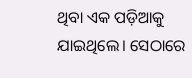ଥିବା ଏକ ପଡ଼ିଆକୁ ଯାଇଥିଲେ। ସେଠାରେ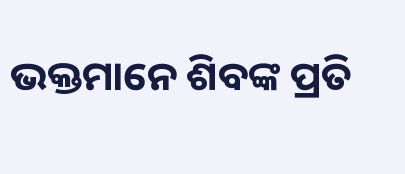ଭକ୍ତମାନେ ଶିବଙ୍କ ପ୍ରତି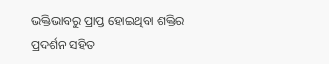ଭକ୍ତିଭାବରୁ ପ୍ରାପ୍ତ ହୋଇଥିବା ଶକ୍ତିର ପ୍ରଦର୍ଶନ ସହିତ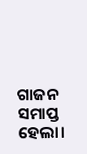ଗାଜନ ସମାପ୍ତ ହେଲା।